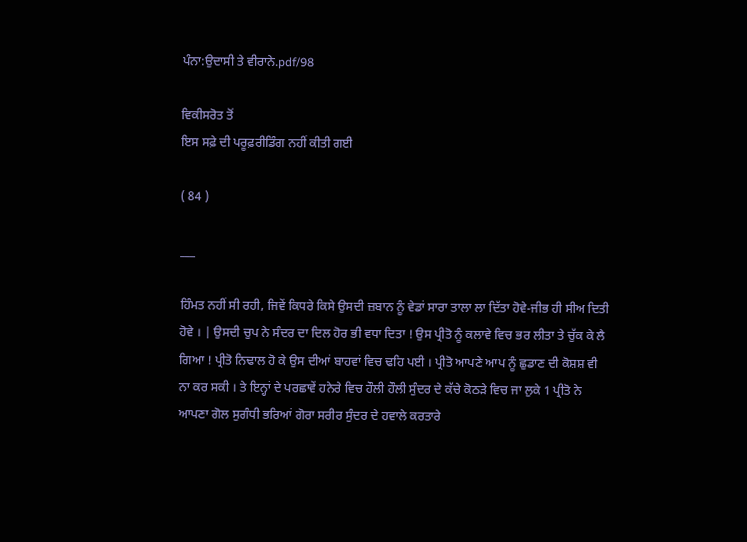ਪੰਨਾ:ਉਦਾਸੀ ਤੇ ਵੀਰਾਨੇ.pdf/98

ਵਿਕੀਸਰੋਤ ਤੋਂ
ਇਸ ਸਫ਼ੇ ਦੀ ਪਰੂਫ਼ਰੀਡਿੰਗ ਨਹੀਂ ਕੀਤੀ ਗਈ

( 84 )

___

ਹਿੰਮਤ ਨਹੀਂ ਸੀ ਰਹੀ, ਜਿਵੇਂ ਕਿਧਰੇ ਕਿਸੇ ਉਸਦੀ ਜ਼ਬਾਨ ਨੂੰ ਵੇਡਾਂ ਸਾਰਾ ਤਾਲਾ ਲਾ ਦਿੱਤਾ ਹੋਵੇ-ਜੀਭ ਹੀ ਸੀਅ ਦਿਤੀ ਹੋਵੇ । | ਉਸਦੀ ਚੁਪ ਨੇ ਸੰਦਰ ਦਾ ਦਿਲ ਹੋਰ ਭੀ ਵਧਾ ਦਿਤਾ ! ਉਸ ਪ੍ਰੀਤੋ ਨੂੰ ਕਲਾਵੇ ਵਿਚ ਭਰ ਲੀਤਾ ਤੇ ਚੁੱਕ ਕੇ ਲੈ ਗਿਆ ! ਪ੍ਰੀਤੋ ਨਿਢਾਲ ਹੋ ਕੇ ਉਸ ਦੀਆਂ ਬਾਹਵਾਂ ਵਿਚ ਢਹਿ ਪਈ । ਪ੍ਰੀਤੋ ਆਪਣੇ ਆਪ ਨੂੰ ਛੁਡਾਣ ਦੀ ਕੋਸ਼ਸ਼ ਵੀ ਨਾ ਕਰ ਸਕੀ । ਤੇ ਇਨ੍ਹਾਂ ਦੇ ਪਰਛਾਵੇਂ ਹਨੇਰੇ ਵਿਚ ਹੌਲੀ ਹੌਲੀ ਸੁੰਦਰ ਦੇ ਕੱਚੇ ਕੋਠੜੇ ਵਿਚ ਜਾ ਲੁਕੇ 1 ਪ੍ਰੀਤੋ ਨੇ ਆਪਣਾ ਗੋਲ ਸੁਗੰਧੀ ਭਰਿਆਂ ਗੋਰਾ ਸਰੀਰ ਸੁੰਦਰ ਦੇ ਹਵਾਲੇ ਕਰਤਾਰੇ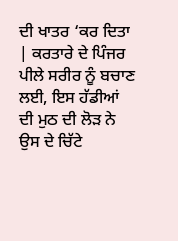ਦੀ ਖਾਤਰ ‘ਕਰ ਦਿਤਾ | ਕਰਤਾਰੇ ਦੇ ਪਿੰਜਰ ਪੀਲੇ ਸਰੀਰ ਨੂੰ ਬਚਾਣ ਲਈ, ਇਸ ਹੱਡੀਆਂ ਦੀ ਮੁਠ ਦੀ ਲੋੜ ਨੇ ਉਸ ਦੇ ਚਿੱਟੇ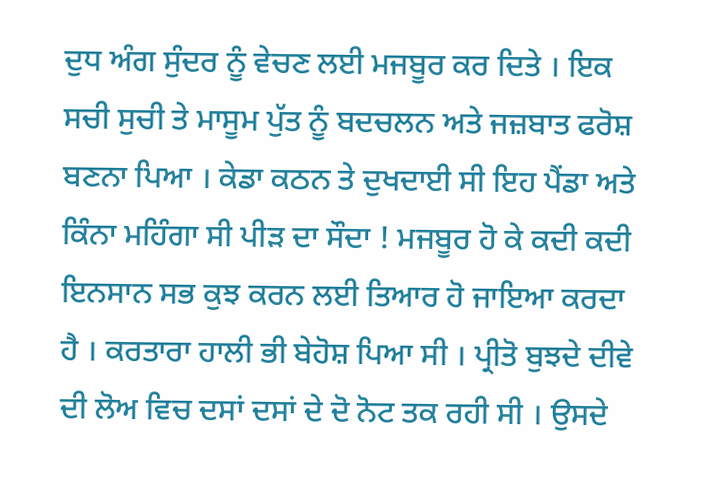ਦੁਧ ਅੰਗ ਸੁੰਦਰ ਨੂੰ ਵੇਚਣ ਲਈ ਮਜਬੂਰ ਕਰ ਦਿਤੇ । ਇਕ ਸਚੀ ਸੁਚੀ ਤੇ ਮਾਸੂਮ ਪੁੱਤ ਨੂੰ ਬਦਚਲਨ ਅਤੇ ਜਜ਼ਬਾਤ ਫਰੋਸ਼ ਬਣਨਾ ਪਿਆ । ਕੇਡਾ ਕਠਨ ਤੇ ਦੁਖਦਾਈ ਸੀ ਇਹ ਪੈਂਡਾ ਅਤੇ ਕਿੰਨਾ ਮਹਿੰਗਾ ਸੀ ਪੀੜ ਦਾ ਸੌਦਾ ! ਮਜਬੂਰ ਹੋ ਕੇ ਕਦੀ ਕਦੀ ਇਨਸਾਨ ਸਭ ਕੁਝ ਕਰਨ ਲਈ ਤਿਆਰ ਹੋ ਜਾਇਆ ਕਰਦਾ ਹੈ । ਕਰਤਾਰਾ ਹਾਲੀ ਭੀ ਬੇਹੋਸ਼ ਪਿਆ ਸੀ । ਪ੍ਰੀਤੋ ਬੁਝਦੇ ਦੀਵੇ ਦੀ ਲੋਅ ਵਿਚ ਦਸਾਂ ਦਸਾਂ ਦੇ ਦੋ ਨੋਟ ਤਕ ਰਹੀ ਸੀ । ਉਸਦੇ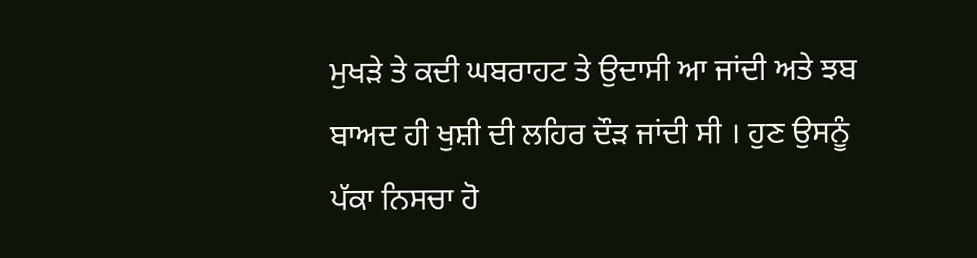ਮੁਖੜੇ ਤੇ ਕਦੀ ਘਬਰਾਹਟ ਤੇ ਉਦਾਸੀ ਆ ਜਾਂਦੀ ਅਤੇ ਝਬ ਬਾਅਦ ਹੀ ਖੁਸ਼ੀ ਦੀ ਲਹਿਰ ਦੌੜ ਜਾਂਦੀ ਸੀ । ਹੁਣ ਉਸਨੂੰ ਪੱਕਾ ਨਿਸਚਾ ਹੋ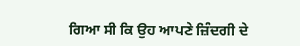ਗਿਆ ਸੀ ਕਿ ਉਹ ਆਪਣੇ ਜ਼ਿੰਦਗੀ ਦੇ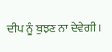ਦੀਪ ਨੂੰ ਬੁਝਣ ਨਾ ਦੇਵੇਗੀ ।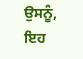ਉਸਨੂੰ, ਇਹ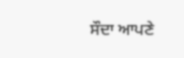ਸੌਦਾ ਆਪਣੇ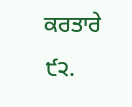ਕਰਤਾਰੇ ੯੨.